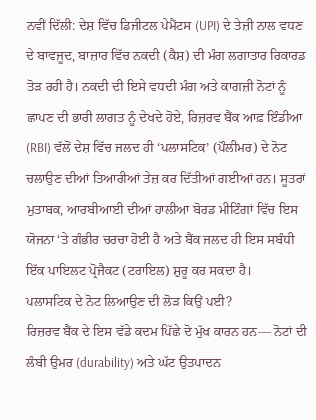ਨਵੀਂ ਦਿੱਲੀ: ਦੇਸ਼ ਵਿੱਚ ਡਿਜੀਟਲ ਪੇਮੈਂਟਸ (UPI) ਦੇ ਤੇਜ਼ੀ ਨਾਲ ਵਧਣ ਦੇ ਬਾਵਜੂਦ, ਬਾਜ਼ਾਰ ਵਿੱਚ ਨਕਦੀ (ਕੈਸ਼) ਦੀ ਮੰਗ ਲਗਾਤਾਰ ਰਿਕਾਰਡ ਤੋੜ ਰਹੀ ਹੈ। ਨਕਦੀ ਦੀ ਇਸੇ ਵਧਦੀ ਮੰਗ ਅਤੇ ਕਾਗਜ਼ੀ ਨੋਟਾਂ ਨੂੰ ਛਾਪਣ ਦੀ ਭਾਰੀ ਲਾਗਤ ਨੂੰ ਦੇਖਦੇ ਹੋਏ, ਰਿਜ਼ਰਵ ਬੈਂਕ ਆਫ਼ ਇੰਡੀਆ (RBI) ਵੱਲੋਂ ਦੇਸ਼ ਵਿੱਚ ਜਲਦ ਹੀ ‘ਪਲਾਸਟਿਕ’ (ਪੌਲੀਮਰ) ਦੇ ਨੋਟ ਚਲਾਉਣ ਦੀਆਂ ਤਿਆਰੀਆਂ ਤੇਜ਼ ਕਰ ਦਿੱਤੀਆਂ ਗਈਆਂ ਹਨ। ਸੂਤਰਾਂ ਮੁਤਾਬਕ, ਆਰਬੀਆਈ ਦੀਆਂ ਹਾਲੀਆ ਬੋਰਡ ਮੀਟਿੰਗਾਂ ਵਿੱਚ ਇਸ ਯੋਜਨਾ ‘ਤੇ ਗੰਭੀਰ ਚਰਚਾ ਹੋਈ ਹੈ ਅਤੇ ਬੈਂਕ ਜਲਦ ਹੀ ਇਸ ਸਬੰਧੀ ਇੱਕ ਪਾਇਲਟ ਪ੍ਰੋਜੈਕਟ (ਟਰਾਇਲ) ਸ਼ੁਰੂ ਕਰ ਸਕਦਾ ਹੈ।
ਪਲਾਸਟਿਕ ਦੇ ਨੋਟ ਲਿਆਉਣ ਦੀ ਲੋੜ ਕਿਉਂ ਪਈ?
ਰਿਜ਼ਰਵ ਬੈਂਕ ਦੇ ਇਸ ਵੱਡੇ ਕਦਮ ਪਿੱਛੇ ਦੋ ਮੁੱਖ ਕਾਰਨ ਹਨ— ਨੋਟਾਂ ਦੀ ਲੰਬੀ ਉਮਰ (durability) ਅਤੇ ਘੱਟ ਉਤਪਾਦਨ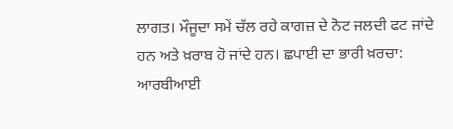ਲਾਗਤ। ਮੌਜੂਦਾ ਸਮੇਂ ਚੱਲ ਰਹੇ ਕਾਗਜ਼ ਦੇ ਨੋਟ ਜਲਦੀ ਫਟ ਜਾਂਦੇ ਹਨ ਅਤੇ ਖ਼ਰਾਬ ਹੋ ਜਾਂਦੇ ਹਨ। ਛਪਾਈ ਦਾ ਭਾਰੀ ਖ਼ਰਚਾ: ਆਰਬੀਆਈ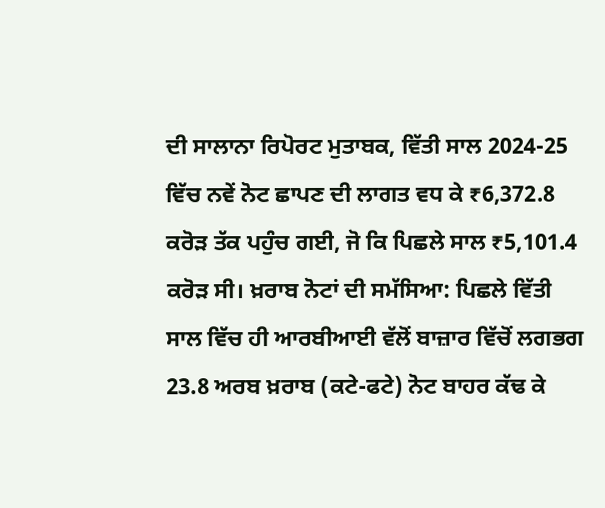ਦੀ ਸਾਲਾਨਾ ਰਿਪੋਰਟ ਮੁਤਾਬਕ, ਵਿੱਤੀ ਸਾਲ 2024-25 ਵਿੱਚ ਨਵੇਂ ਨੋਟ ਛਾਪਣ ਦੀ ਲਾਗਤ ਵਧ ਕੇ ₹6,372.8 ਕਰੋੜ ਤੱਕ ਪਹੁੰਚ ਗਈ, ਜੋ ਕਿ ਪਿਛਲੇ ਸਾਲ ₹5,101.4 ਕਰੋੜ ਸੀ। ਖ਼ਰਾਬ ਨੋਟਾਂ ਦੀ ਸਮੱਸਿਆ: ਪਿਛਲੇ ਵਿੱਤੀ ਸਾਲ ਵਿੱਚ ਹੀ ਆਰਬੀਆਈ ਵੱਲੋਂ ਬਾਜ਼ਾਰ ਵਿੱਚੋਂ ਲਗਭਗ 23.8 ਅਰਬ ਖ਼ਰਾਬ (ਕਟੇ-ਫਟੇ) ਨੋਟ ਬਾਹਰ ਕੱਢ ਕੇ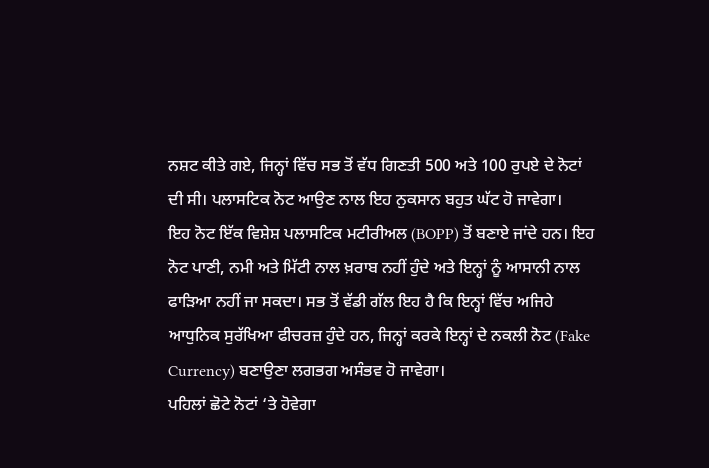ਨਸ਼ਟ ਕੀਤੇ ਗਏ, ਜਿਨ੍ਹਾਂ ਵਿੱਚ ਸਭ ਤੋਂ ਵੱਧ ਗਿਣਤੀ 500 ਅਤੇ 100 ਰੁਪਏ ਦੇ ਨੋਟਾਂ ਦੀ ਸੀ। ਪਲਾਸਟਿਕ ਨੋਟ ਆਉਣ ਨਾਲ ਇਹ ਨੁਕਸਾਨ ਬਹੁਤ ਘੱਟ ਹੋ ਜਾਵੇਗਾ।
ਇਹ ਨੋਟ ਇੱਕ ਵਿਸ਼ੇਸ਼ ਪਲਾਸਟਿਕ ਮਟੀਰੀਅਲ (BOPP) ਤੋਂ ਬਣਾਏ ਜਾਂਦੇ ਹਨ। ਇਹ ਨੋਟ ਪਾਣੀ, ਨਮੀ ਅਤੇ ਮਿੱਟੀ ਨਾਲ ਖ਼ਰਾਬ ਨਹੀਂ ਹੁੰਦੇ ਅਤੇ ਇਨ੍ਹਾਂ ਨੂੰ ਆਸਾਨੀ ਨਾਲ ਫਾੜਿਆ ਨਹੀਂ ਜਾ ਸਕਦਾ। ਸਭ ਤੋਂ ਵੱਡੀ ਗੱਲ ਇਹ ਹੈ ਕਿ ਇਨ੍ਹਾਂ ਵਿੱਚ ਅਜਿਹੇ ਆਧੁਨਿਕ ਸੁਰੱਖਿਆ ਫੀਚਰਜ਼ ਹੁੰਦੇ ਹਨ, ਜਿਨ੍ਹਾਂ ਕਰਕੇ ਇਨ੍ਹਾਂ ਦੇ ਨਕਲੀ ਨੋਟ (Fake Currency) ਬਣਾਉਣਾ ਲਗਭਗ ਅਸੰਭਵ ਹੋ ਜਾਵੇਗਾ।
ਪਹਿਲਾਂ ਛੋਟੇ ਨੋਟਾਂ ‘ਤੇ ਹੋਵੇਗਾ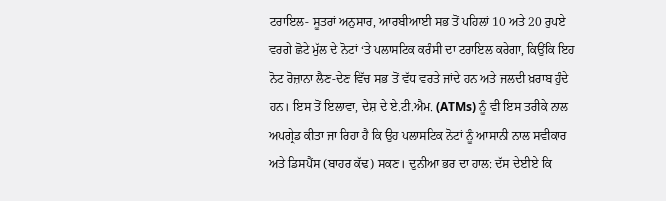ਟਰਾਇਲ- ਸੂਤਰਾਂ ਅਨੁਸਾਰ, ਆਰਬੀਆਈ ਸਭ ਤੋਂ ਪਹਿਲਾਂ 10 ਅਤੇ 20 ਰੁਪਏ ਵਰਗੇ ਛੋਟੇ ਮੁੱਲ ਦੇ ਨੋਟਾਂ ‘ਤੇ ਪਲਾਸਟਿਕ ਕਰੰਸੀ ਦਾ ਟਰਾਇਲ ਕਰੇਗਾ, ਕਿਉਂਕਿ ਇਹ ਨੋਟ ਰੋਜ਼ਾਨਾ ਲੈਣ-ਦੇਣ ਵਿੱਚ ਸਭ ਤੋਂ ਵੱਧ ਵਰਤੇ ਜਾਂਦੇ ਹਨ ਅਤੇ ਜਲਦੀ ਖ਼ਰਾਬ ਹੁੰਦੇ ਹਨ। ਇਸ ਤੋਂ ਇਲਾਵਾ, ਦੇਸ਼ ਦੇ ਏ.ਟੀ.ਐਮ. (ATMs) ਨੂੰ ਵੀ ਇਸ ਤਰੀਕੇ ਨਾਲ ਅਪਗ੍ਰੇਡ ਕੀਤਾ ਜਾ ਰਿਹਾ ਹੈ ਕਿ ਉਹ ਪਲਾਸਟਿਕ ਨੋਟਾਂ ਨੂੰ ਆਸਾਨੀ ਨਾਲ ਸਵੀਕਾਰ ਅਤੇ ਡਿਸਪੈਂਸ (ਬਾਹਰ ਕੱਢ) ਸਕਣ। ਦੁਨੀਆ ਭਰ ਦਾ ਹਾਲ: ਦੱਸ ਦੇਈਏ ਕਿ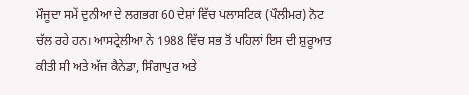ਮੌਜੂਦਾ ਸਮੇਂ ਦੁਨੀਆ ਦੇ ਲਗਭਗ 60 ਦੇਸ਼ਾਂ ਵਿੱਚ ਪਲਾਸਟਿਕ (ਪੌਲੀਮਰ) ਨੋਟ ਚੱਲ ਰਹੇ ਹਨ। ਆਸਟ੍ਰੇਲੀਆ ਨੇ 1988 ਵਿੱਚ ਸਭ ਤੋਂ ਪਹਿਲਾਂ ਇਸ ਦੀ ਸ਼ੁਰੂਆਤ ਕੀਤੀ ਸੀ ਅਤੇ ਅੱਜ ਕੈਨੇਡਾ, ਸਿੰਗਾਪੁਰ ਅਤੇ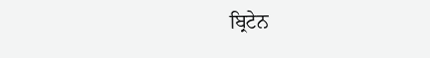ਬ੍ਰਿਟੇਨ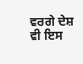ਵਰਗੇ ਦੇਸ਼ ਵੀ ਇਸ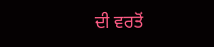ਦੀ ਵਰਤੋਂ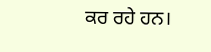ਕਰ ਰਹੇ ਹਨ।